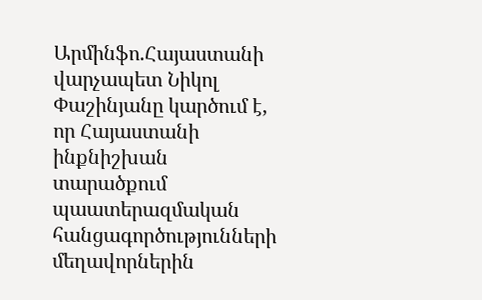Արմինֆո.Հայաստանի վարչապետ Նիկոլ Փաշինյանը կարծում է, որ Հայաստանի ինքնիշխան տարածքում պաատերազմական հանցագործությունների մեղավորներին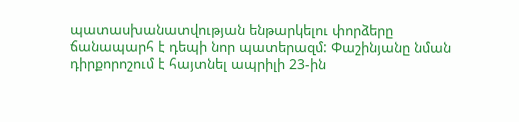պատասխանատվության ենթարկելու փորձերը ճանապարհ է դեպի նոր պատերազմ: Փաշինյանը նման դիրքորոշում է հայտնել ապրիլի 23-ին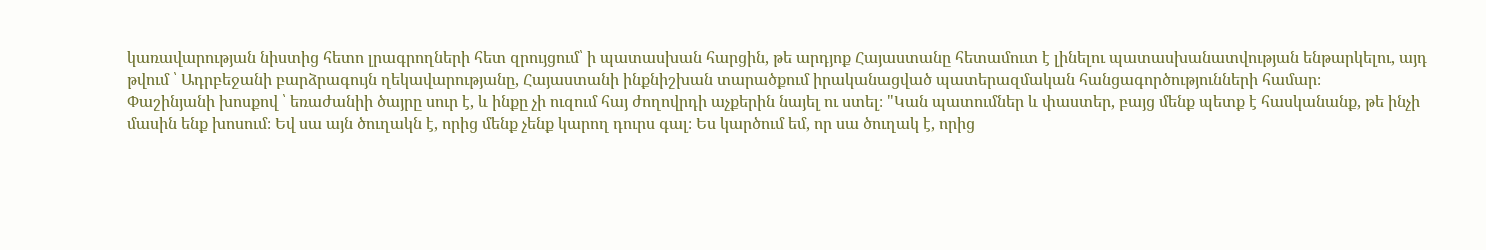կառավարության նիստից հետո լրագրողների հետ զրույցում՝ ի պատասխան հարցին, թե արդյոք Հայաստանը հետամուտ է լինելու պատասխանատվության ենթարկելու, այդ թվում ՝ Ադրբեջանի բարձրագույն ղեկավարությանը, Հայաստանի ինքնիշխան տարածքում իրականացված պատերազմական հանցագործությունների համար։
Փաշինյանի խոսքով ՝ եռաժանիի ծայրը սուր է, և ինքը չի ուզում հայ ժողովրդի աչքերին նայել ու ստել։ "Կան պատումներ և փաստեր, բայց մենք պետք է հասկանանք, թե ինչի մասին ենք խոսում։ Եվ սա այն ծուղակն է, որից մենք չենք կարող դուրս գալ։ Ես կարծում եմ, որ սա ծուղակ է, որից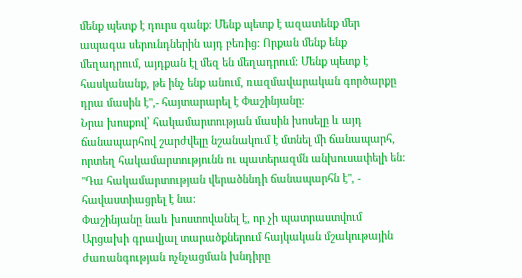մենք պետք է դուրս գանք։ Մենք պետք է ազատենք մեր ապագա սերունդներին այդ բեռից։ Որքան մենք ենք մեղադրում, այդքան էլ մեզ են մեղադրում։ Մենք պետք է հասկանանք, թե ինչ ենք անում, ռազմավարական գործարքը դրա մասին է",- հայտարարել է Փաշինյանը։
Նրա խոսքով՝ հակամարտության մասին խոսելը և այդ ճանապարհով շարժվելը նշանակում է մտնել մի ճանապարհ, որտեղ հակամարտությունն ու պատերազմն անխուսափելի են: "Դա հակամարտության վերածննդի ճանապարհն է", - հավաստիացրել է նա:
Փաշինյանը նաև խոստովանել է, որ չի պատրաստվում Արցախի գրավյալ տարածքներում հայկական մշակութային ժառանգության ոչնչացման խնդիրը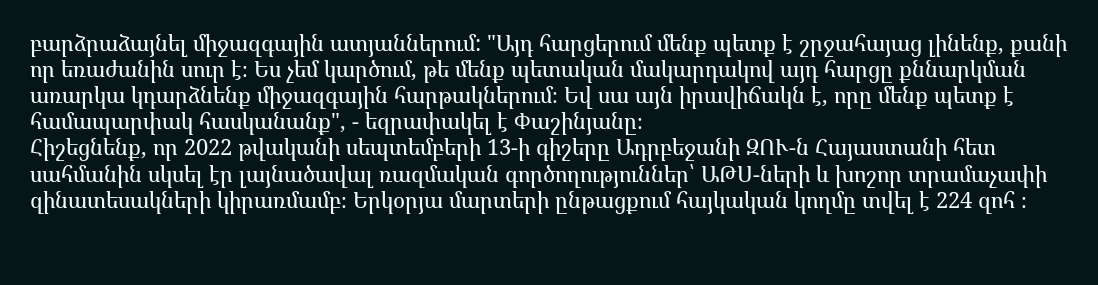բարձրաձայնել միջազգային ատյաններում: "Այդ հարցերում մենք պետք է շրջահայաց լինենք, քանի որ եռաժանին սուր է։ Ես չեմ կարծում, թե մենք պետական մակարդակով այդ հարցը քննարկման առարկա կդարձնենք միջազգային հարթակներում։ Եվ սա այն իրավիճակն է, որը մենք պետք է համապարփակ հասկանանք", - եզրափակել է Փաշինյանը։
Հիշեցնենք, որ 2022 թվականի սեպտեմբերի 13-ի գիշերը Ադրբեջանի ԶՈՒ-ն Հայաստանի հետ սահմանին սկսել էր լայնածավալ ռազմական գործողություններ՝ ԱԹՍ-ների և խոշոր տրամաչափի զինատեսակների կիրառմամբ։ Երկօրյա մարտերի ընթացքում հայկական կողմը տվել է 224 զոհ ։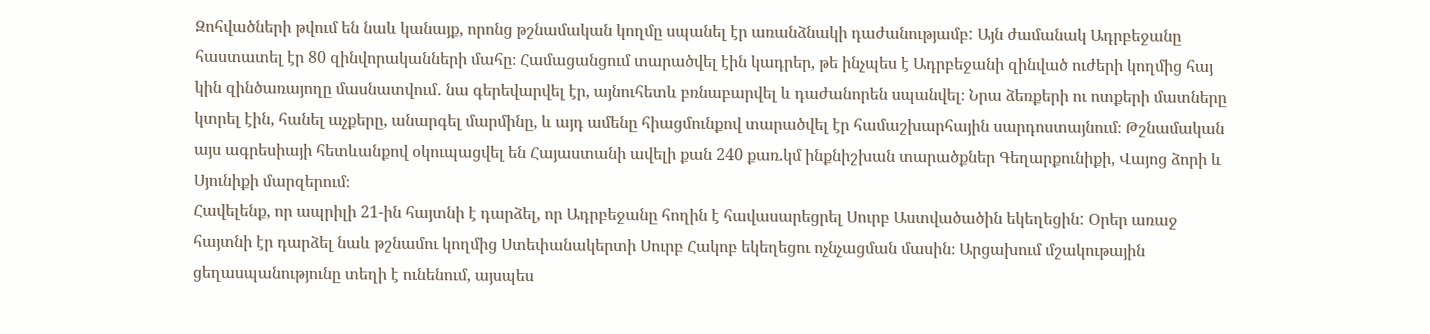Զոհվածների թվում են նաև կանայք, որոնց թշնամական կողմը սպանել էր առանձնակի դաժանությամբ: Այն ժամանակ Ադրբեջանը հաստատել էր 80 զինվորականների մահը։ Համացանցում տարածվել էին կադրեր, թե ինչպես է Ադրբեջանի զինված ուժերի կողմից հայ կին զինծառայողը մասնատվում․ նա գերեվարվել էր, այնուհետև բռնաբարվել և դաժանորեն սպանվել։ Նրա ձեռքերի ու ոտքերի մատները կտրել էին, հանել աչքերը, անարգել մարմինը, և այդ ամենը հիացմունքով տարածվել էր համաշխարհային սարդոստայնում։ Թշնամական այս ագրեսիայի հետևանքով օկուպացվել են Հայաստանի ավելի քան 240 քառ.կմ ինքնիշխան տարածքներ Գեղարքունիքի, Վայոց ձորի և Սյունիքի մարզերում։
Հավելենք, որ ապրիլի 21-ին հայտնի է դարձել, որ Ադրբեջանը հողին է հավասարեցրել Սուրբ Աստվածածին եկեղեցին: Օրեր առաջ հայտնի էր դարձել նաև թշնամու կողմից Ստեփանակերտի Սուրբ Հակոբ եկեղեցու ոչնչացման մասին։ Արցախում մշակութային ցեղասպանությունը տեղի է ունենում, այսպես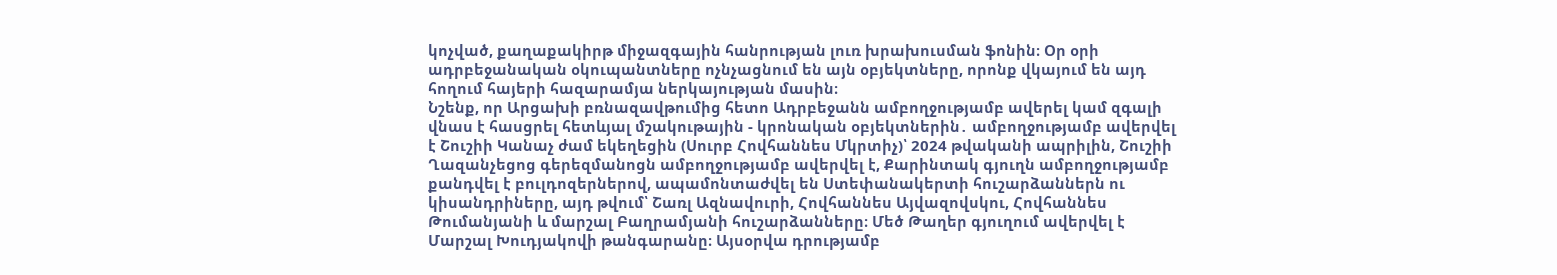կոչված, քաղաքակիրթ միջազգային հանրության լուռ խրախուսման ֆոնին։ Օր օրի ադրբեջանական օկուպանտները ոչնչացնում են այն օբյեկտները, որոնք վկայում են այդ հողում հայերի հազարամյա ներկայության մասին։
Նշենք, որ Արցախի բռնազավթումից հետո Ադրբեջանն ամբողջությամբ ավերել կամ զգալի վնաս է հասցրել հետևյալ մշակութային - կրոնական օբյեկտներին․ ամբողջությամբ ավերվել է Շուշիի Կանաչ ժամ եկեղեցին (Սուրբ Հովհաննես Մկրտիչ)՝ 2024 թվականի ապրիլին, Շուշիի Ղազանչեցոց գերեզմանոցն ամբողջությամբ ավերվել է, Քարինտակ գյուղն ամբողջությամբ քանդվել է բուլդոզերներով, ապամոնտաժվել են Ստեփանակերտի հուշարձաններն ու կիսանդրիները, այդ թվում՝ Շառլ Ազնավուրի, Հովհաննես Այվազովսկու, Հովհաննես Թումանյանի և մարշալ Բաղրամյանի հուշարձանները։ Մեծ Թաղեր գյուղում ավերվել է Մարշալ Խուդյակովի թանգարանը։ Այսօրվա դրությամբ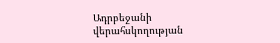Ադրբեջանի վերահսկողության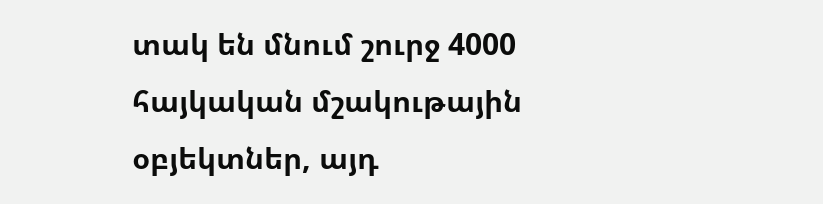տակ են մնում շուրջ 4000 հայկական մշակութային օբյեկտներ, այդ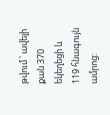թվում ՝ ավելի քան 370 եկեղեցի և 119 հնագույն ամրոց: